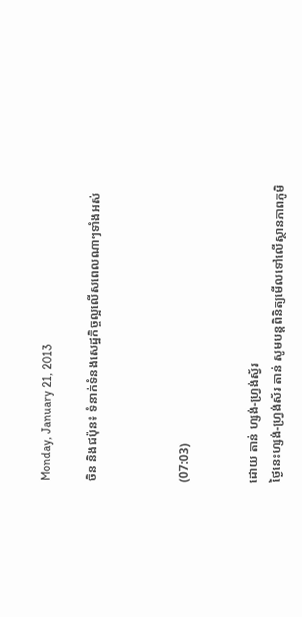Monday, January 21, 2013

ចិន និងជប៉ុន៖ ទំនាក់ទំនងសេដ្ឋកិច្ចល្អលើសពេលណាៗទាំងអស់



(07:03)


ដោយ តាន់ ហ្សង់-ហ្វ្រង់ស្វ័រ
ថ្ងៃនេះហ្សង់-ហ្វ្រង់ស័រ តាន់ សូមបន្តពិនិត្យមើលទៅលើស្ថានភាពភូមិ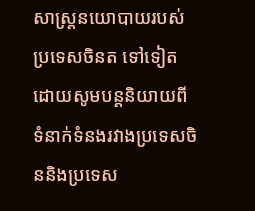សាស្រ្តនយោបាយរបស់ប្រទេសចិនត ទៅទៀត ដោយសូមបន្តនិយាយពីទំនាក់ទំនងរវាងប្រទេសចិននិងប្រទេស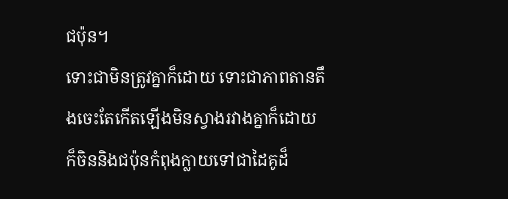ជប៉ុន។
ទោះជាមិនត្រូវគ្នាក៏ដោយ ទោះជាភាពតានតឹងចេះតែកើតឡើងមិនស្វាងរវាងគ្នាក៏ដោយ ក៏ចិននិងជប៉ុនកំពុងក្លាយទៅជាដៃគូដ៏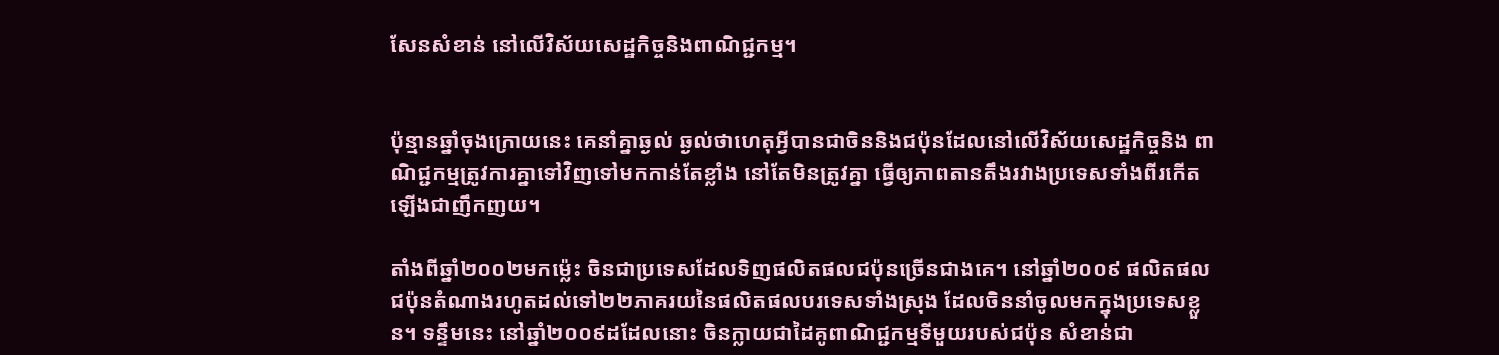សែនសំខាន់ នៅលើវិស័យសេដ្ឋកិច្ចនិងពាណិជ្ជកម្ម។


ប៉ុន្មានឆ្នាំចុងក្រោយនេះ គេនាំគ្នាឆ្ងល់ ឆ្ងល់ថាហេតុអ្វីបានជាចិននិងជប៉ុនដែលនៅលើវិស័យសេដ្ឋកិច្ចនិង ពាណិជ្ជកម្មត្រូវការគ្នាទៅវិញទៅមកកាន់តែខ្លាំង នៅតែមិនត្រូវគ្នា ធ្វើឲ្យភាពតានតឹងរវាងប្រទេសទាំងពីរកើតឡើងជាញឹកញយ។

តាំងពីឆ្នាំ២០០២មកម្ល៉េះ ចិនជាប្រទេសដែលទិញផលិតផលជប៉ុនច្រើនជាងគេ។ នៅឆ្នាំ២០០៩ ផលិតផលជប៉ុនតំណាងរហូតដល់ទៅ២២ភាគរយនៃផលិតផលបរទេសទាំងស្រុង ដែលចិននាំចូលមកក្នុងប្រទេសខ្លួន។ ទន្ទឹមនេះ នៅឆ្នាំ២០០៩ដដែលនោះ ចិនក្លាយជាដៃគូពាណិជ្ជកម្មទីមួយរបស់ជប៉ុន សំខាន់ជា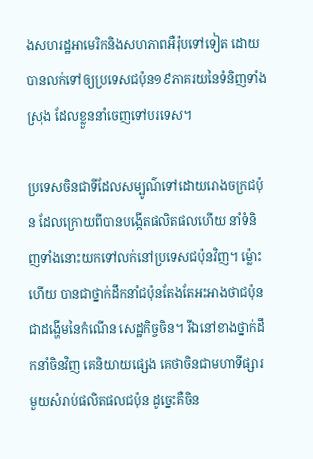ងសហរដ្ឋអាមេរិកនិងសហភាពអឺរ៉ុបទៅទៀត ដោយបានលក់ទៅឲ្យប្រទេសជប៉ុន១៩ភាគរយនៃទំនិញទាំងស្រុង ដែលខ្លួននាំចេញទៅបរទេស។

ប្រទេសចិនជាទីដែលសម្បូណ៌ទៅដោយរោងចក្រជប៉ុន ដែលក្រោយពីបានបង្កើតផលិតផលហើយ នាំទំនិញទាំងនោះយកទៅលក់នៅប្រទេសជប៉ុនវិញ។ ម្ល៉ោះហើយ បានជាថ្នាក់ដឹកនាំជប៉ុនតែងតែអះអាងថាជប៉ុនជាដង្ហើមនៃកំណើន សេដ្ឋកិច្ចចិន។ រីឯនៅខាងថ្នាក់ដឹកនាំចិនវិញ គេនិយាយផ្សេង គេថាចិនជាមហាទីផ្សារមួយសំរាប់ផលិតផលជប៉ុន ដូច្នេះគឺចិន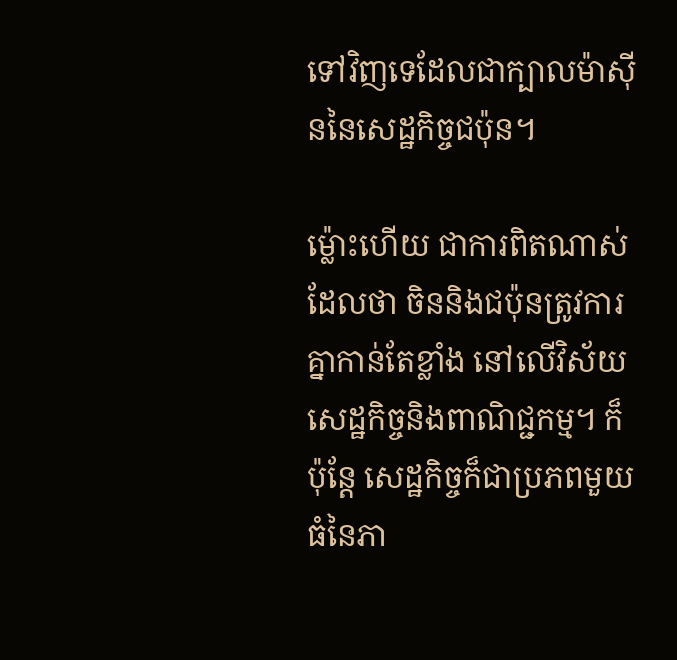ទៅវិញទេដែលជាក្បាលម៉ាស៊ីននៃសេដ្ឋកិច្ចជប៉ុន។

ម្ល៉ោះហើយ ជាការពិតណាស់ដែលថា ចិននិងជប៉ុនត្រូវការគ្នាកាន់តែខ្លាំង នៅលើវិស័យសេដ្ឋកិច្ចនិងពាណិជ្ជកម្ម។ ក៏ប៉ុន្តែ សេដ្ឋកិច្ចក៏ជាប្រភពមួយធំនៃភា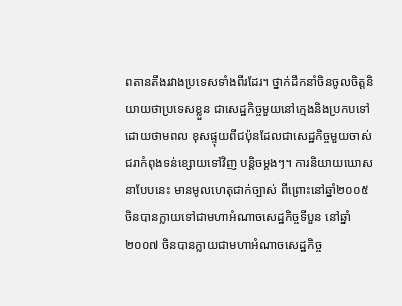ពតានតឹងរវាងប្រទេសទាំងពីរដែរ។ ថ្នាក់ដឹកនាំចិនចូលចិត្តនិយាយថាប្រទេសខ្លួន ជាសេដ្ឋកិច្ចមួយនៅក្មេងនិងប្រកបទៅដោយថាមពល ខុសផ្ទុយពីជប៉ុនដែលជាសេដ្ឋកិច្ចមួយចាស់ជរាកំពុងទន់ខ្សោយទៅវិញ បន្តិចម្តងៗ។ ការនិយាយឃោសនាបែបនេះ មានមូលហេតុជាក់ច្បាស់ ពីព្រោះនៅឆ្នាំ២០០៥ ចិនបានក្លាយទៅជាមហាអំណាចសេដ្ឋកិច្ចទីបួន នៅឆ្នាំ២០០៧ ចិនបានក្លាយជាមហាអំណាចសេដ្ឋកិច្ច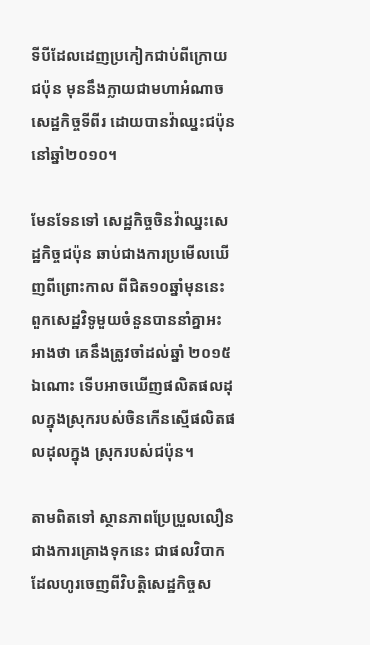ទីបីដែលដេញប្រកៀកជាប់ពីក្រោយ ជប៉ុន មុននឹងក្លាយជាមហាអំណាចសេដ្ឋកិច្ចទីពីរ ដោយបានវ៉ាឈ្នះជប៉ុននៅឆ្នាំ២០១០។

មែនទែនទៅ សេដ្ឋកិច្ចចិនវ៉ាឈ្នះសេដ្ឋកិច្ចជប៉ុន ឆាប់ជាងការប្រមើលឃើញពីព្រោះកាល ពីជិត១០ឆ្នាំមុននេះ ពួកសេដ្ឋវិទូមួយចំនួនបាននាំគ្នាអះអាងថា គេនឹងត្រូវចាំដល់ឆ្នាំ ២០១៥ ឯណោះ ទើបអាចឃើញផលិតផលដុលក្នុងស្រុករបស់ចិនកើនស្មើផលិតផលដុលក្នុង ស្រុករបស់ជប៉ុន។

តាមពិតទៅ ស្ថានភាពប្រែប្រួលលឿនជាងការគ្រោងទុកនេះ ជាផលវិបាកដែលហូរចេញពីវិបត្តិសេដ្ឋកិច្ចស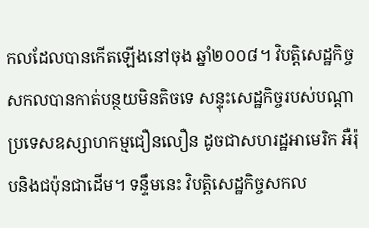កលដែលបានកើតឡើងនៅចុង ឆ្នាំ២០០៨។ វិបត្តិសេដ្ឋកិច្ចសកលបានកាត់បន្ថយមិនតិចទេ សន្ទុះសេដ្ឋកិច្ចរបស់បណ្តាប្រទេសឧស្សាហកម្មជឿនលឿន ដូចជាសហរដ្ឋអាមេរិក អឺរ៉ុបនិងជប៉ុនជាដើម។ ទន្ទឹមនេះ វិបត្តិសេដ្ឋកិច្ចសកល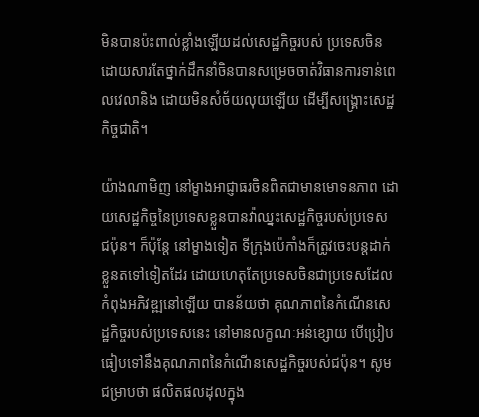មិនបានប៉ះពាល់ខ្លាំងឡើយដល់សេដ្ឋកិច្ចរបស់ ប្រទេសចិន ដោយសារតែថ្នាក់ដឹកនាំចិនបានសម្រេចចាត់វិធានការទាន់ពេលវេលានិង ដោយមិនសំច័យលុយឡើយ ដើម្បីសង្គ្រោះសេដ្ឋកិច្ចជាតិ។

យ៉ាងណាមិញ នៅម្ខាងអាជ្ញាធរចិនពិតជាមានមោទនភាព ដោយសេដ្ឋកិច្ចនៃប្រទេសខ្លួនបានវ៉ាឈ្នះសេដ្ឋកិច្ចរបស់ប្រទេស ជប៉ុន។ ក៏ប៉ុន្តែ នៅម្ខាងទៀត ទីក្រុងប៉េកាំងក៏ត្រូវចេះបន្តដាក់ខ្លួនតទៅទៀតដែរ ដោយហេតុតែប្រទេសចិនជាប្រទេសដែលកំពុងអភិវឌ្ឍនៅឡើយ បានន័យថា គុណភាពនៃកំណើនសេដ្ឋកិច្ចរបស់ប្រទេសនេះ នៅមានលក្ខណៈអន់ខ្សោយ បើប្រៀបធៀបទៅនឹងគុណភាពនៃកំណើនសេដ្ឋកិច្ចរបស់ជប៉ុន។ សូមជម្រាបថា ផលិតផលដុលក្នុង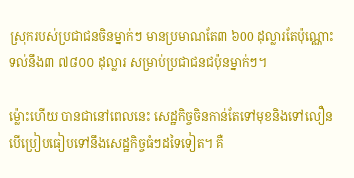ស្រុករបស់ប្រជាជនចិនម្នាក់ៗ មានប្រមាណតែ៣ ៦00 ដុល្លារតែប៉ុណ្ណោះ ទល់នឹង៣ ៧៨០០ ដុល្លារ សម្រាប់ប្រជាជនជប៉ុនម្នាក់ៗ។

ម្ល៉ោះហើយ បានជានៅពេលនេះ សេដ្ឋកិច្ចចិនកាន់តែទៅមុខនិងទៅលឿន បើប្រៀបធៀបទៅនឹងសេដ្ឋកិច្ចធំៗដទៃទៀត។ គឺ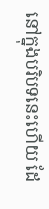នៅក្នុងបរិបទនេះហើយ ដែ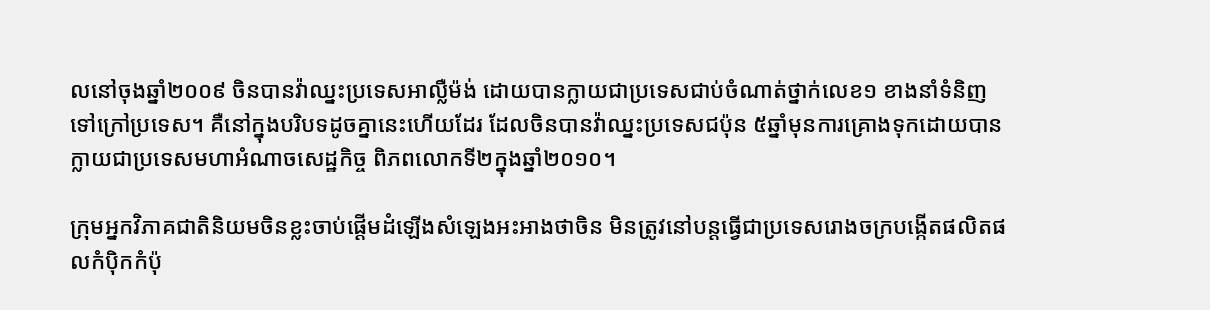លនៅចុងឆ្នាំ២០០៩ ចិនបានវ៉ាឈ្នះប្រទេសអាល្លឺម៉ង់ ដោយបានក្លាយជាប្រទេសជាប់ចំណាត់ថ្នាក់លេខ១ ខាងនាំទំនិញទៅក្រៅប្រទេស។ គឺនៅក្នុងបរិបទដូចគ្នានេះហើយដែរ ដែលចិនបានវ៉ាឈ្នះប្រទេសជប៉ុន ៥ឆ្នាំមុនការគ្រោងទុកដោយបានក្លាយជាប្រទេសមហាអំណាចសេដ្ឋកិច្ច ពិភពលោកទី២ក្នុងឆ្នាំ២០១០។

ក្រុមអ្នកវិភាគជាតិនិយមចិនខ្លះចាប់ផ្តើមដំឡើងសំឡេងអះអាងថាចិន មិនត្រូវនៅបន្តធ្វើជាប្រទេសរោងចក្របង្កើតផលិតផលកំប៉ិកកំប៉ុ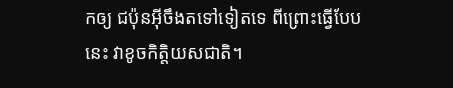កឲ្យ ជប៉ុនអ៊ីចឹងតទៅទៀតទេ ពីព្រោះធ្វើបែបនេះ វាខូចកិត្តិយសជាតិ។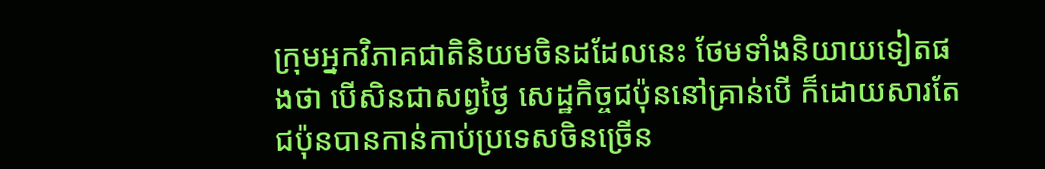ក្រុមអ្នកវិភាគជាតិនិយមចិនដដែលនេះ ថែមទាំងនិយាយទៀតផងថា បើសិនជាសព្វថ្ងៃ សេដ្ឋកិច្ចជប៉ុននៅគ្រាន់បើ ក៏ដោយសារតែជប៉ុនបានកាន់កាប់ប្រទេសចិនច្រើន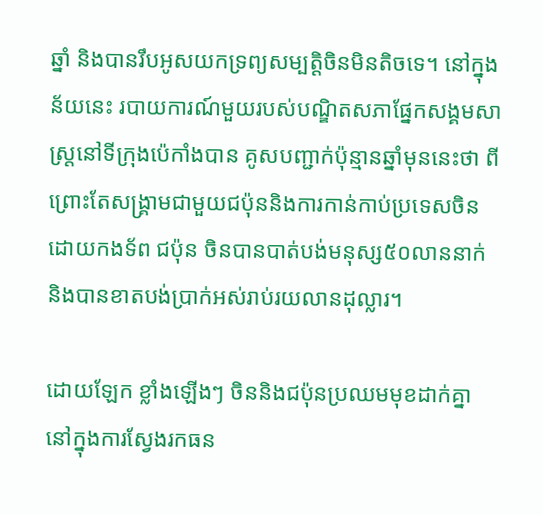ឆ្នាំ និងបានរឹបអូសយកទ្រព្យសម្បត្តិចិនមិនតិចទេ។ នៅក្នុងន័យនេះ របាយការណ៍មួយរបស់បណ្ឌិតសភាផ្នែកសង្គមសាស្ត្រនៅទីក្រុងប៉េកាំងបាន គូសបញ្ជាក់ប៉ុន្មានឆ្នាំមុននេះថា ពីព្រោះតែសង្គ្រាមជាមួយជប៉ុននិងការកាន់កាប់ប្រទេសចិនដោយកងទ័ព ជប៉ុន ចិនបានបាត់បង់មនុស្ស៥០លាននាក់ និងបានខាតបង់ប្រាក់អស់រាប់រយលានដុល្លារ។

ដោយឡែក ខ្លាំងឡើងៗ ចិននិងជប៉ុនប្រឈមមុខដាក់គ្នា នៅក្នុងការស្វែងរកធន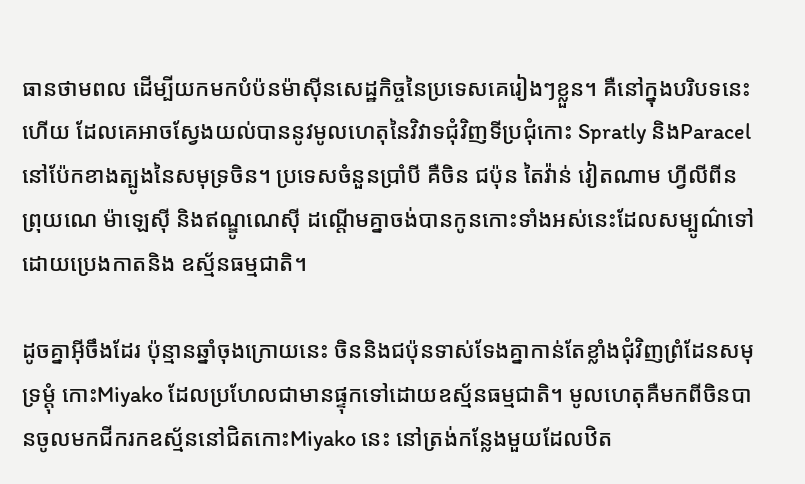ធានថាមពល ដើម្បីយកមកបំប៉នម៉ាស៊ីនសេដ្ឋកិច្ចនៃប្រទេសគេរៀងៗខ្លួន។ គឺនៅក្នុងបរិបទនេះហើយ ដែលគេអាចស្វែងយល់បាននូវមូលហេតុនៃវិវាទជុំវិញទីប្រជុំកោះ Spratly និងParacel នៅប៉ែកខាងត្បូងនៃសមុទ្រចិន។ ប្រទេសចំនួនប្រាំបី គឺចិន ជប៉ុន តៃវ៉ាន់ វៀតណាម ហ្វីលីពីន ព្រុយណេ ម៉ាឡេស៊ី និងឥណ្ឌូណេស៊ី ដណ្តើមគ្នាចង់បានកូនកោះទាំងអស់នេះដែលសម្បូណ៌ទៅដោយប្រេងកាតនិង ឧស្ម័នធម្មជាតិ។

ដូចគ្នាអ៊ីចឹងដែរ ប៉ុន្មានឆ្នាំចុងក្រោយនេះ ចិននិងជប៉ុនទាស់ទែងគ្នាកាន់តែខ្លាំងជុំវិញព្រំដែនសមុទ្រម្តុំ កោះMiyako ដែលប្រហែលជាមានផ្ទុកទៅដោយឧស្ម័នធម្មជាតិ។ មូលហេតុគឺមកពីចិនបានចូលមកជីករកឧស្ម័ននៅជិតកោះMiyako នេះ នៅត្រង់កន្លែងមួយដែលឋិត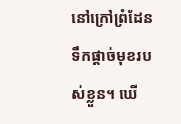នៅក្រៅព្រំដែនទឹកផ្តាច់មុខរបស់ខ្លួន។ ឃើ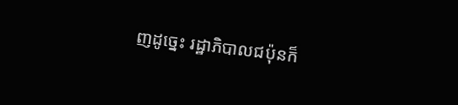ញដូច្នេះ រដ្ឋាភិបាលជប៉ុនក៏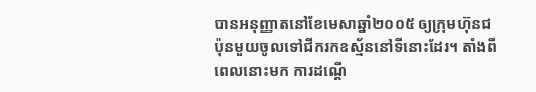បានអនុញ្ញាតនៅខែមេសាឆ្នាំ២០០៥ ឲ្យក្រុមហ៊ុនជប៉ុនមួយចូលទៅជីករកឧស្ម័ននៅទីនោះដែរ។ តាំងពីពេលនោះមក ការដណ្តើ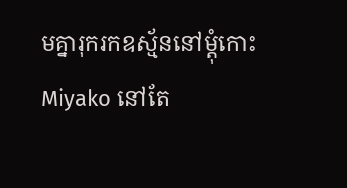មគ្នារុករកឧស្ម័ននៅម្តុំកោះMiyako នៅតែ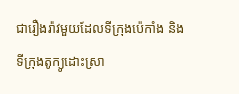ជារឿងរ៉ាវមួយដែលទីក្រុងប៉េកាំង និងទីក្រុងតូក្យូដោះស្រា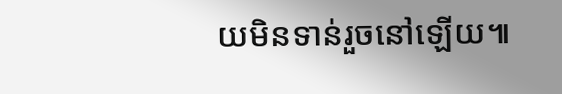យមិនទាន់រួចនៅឡើយ៕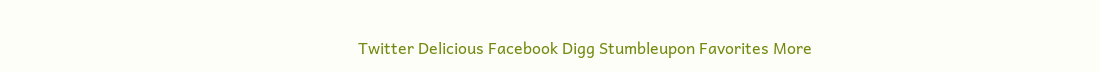Twitter Delicious Facebook Digg Stumbleupon Favorites More